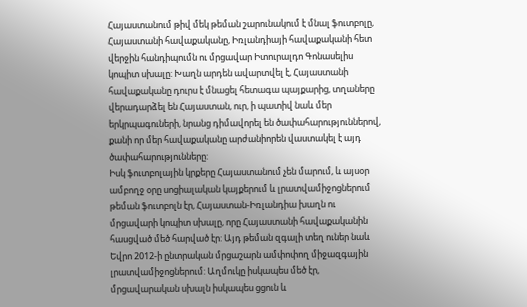Հայաստանում թիվ մեկ թեման շարունակում է մնալ ֆուտբոլը, Հայաստանի հավաքականը, Իռլանդիայի հավաքականի հետ վերջին հանդիպումն ու մրցավար Իտուրալդո Գոնասելիս կոպիտ սխալը: Խաղն արդեն ավարտվել է, Հայաստանի հավաքականը դուրս է մնացել հետագա պայքարից, տղաները վերադարձել են Հայաստան, ուր, ի պատիվ նաև մեր երկրպագուների, նրանց դիմավորել են ծափահարություններով, քանի որ մեր հավաքականը արժանիորեն վաստակել է այդ ծափահարությունները:
Իսկ ֆուտբոլային կրքերը Հայաստանում չեն մարում, և այսօր ամբողջ օրը սոցիալական կայքերում և լրատվամիջոցներում թեման ֆուտբոլն էր, Հայաստան-Իռլանդիա խաղն ու մրցավարի կոպիտ սխալը, որը Հայաստանի հավաքականին հասցված մեծ հարված էր: Այդ թեման զգալի տեղ ուներ նաև Եվրո 2012-ի ընտրական մրցաշարն ամփոփող միջազգային լրատվամիջոցներում: Աղմուկը իսկապես մեծ էր, մրցավարական սխալն իսկապես ցցուն և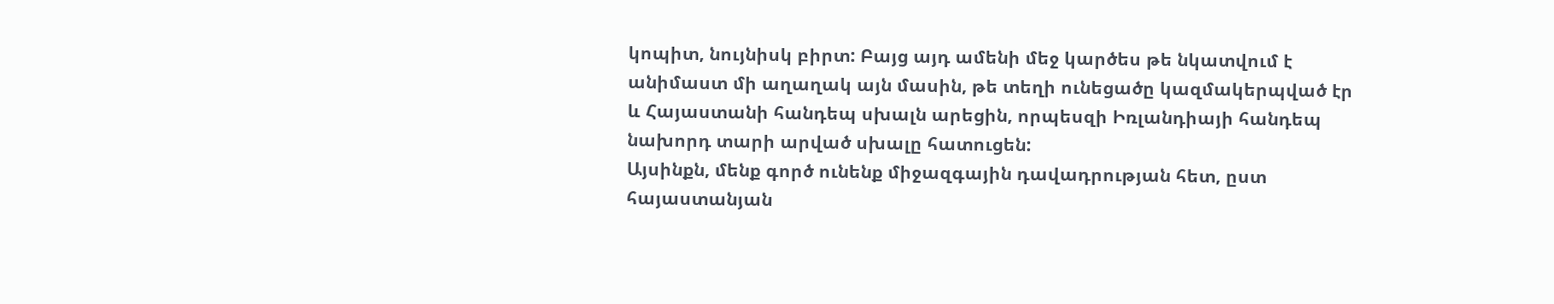կոպիտ, նույնիսկ բիրտ: Բայց այդ ամենի մեջ կարծես թե նկատվում է անիմաստ մի աղաղակ այն մասին, թե տեղի ունեցածը կազմակերպված էր և Հայաստանի հանդեպ սխալն արեցին, որպեսզի Իռլանդիայի հանդեպ նախորդ տարի արված սխալը հատուցեն:
Այսինքն, մենք գործ ունենք միջազգային դավադրության հետ, ըստ հայաստանյան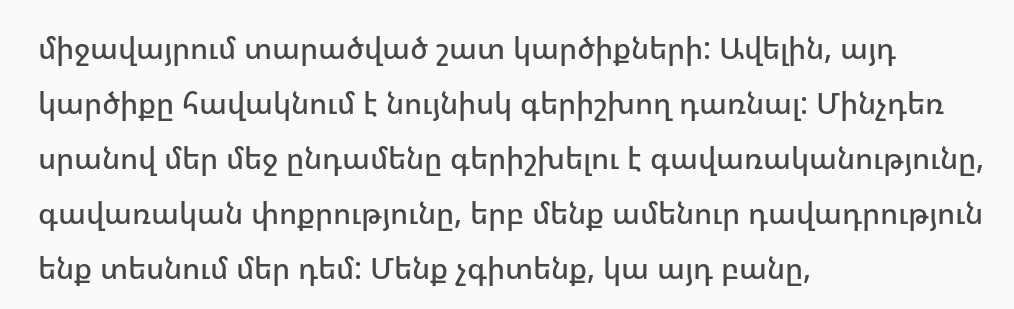միջավայրում տարածված շատ կարծիքների: Ավելին, այդ կարծիքը հավակնում է նույնիսկ գերիշխող դառնալ: Մինչդեռ սրանով մեր մեջ ընդամենը գերիշխելու է գավառականությունը, գավառական փոքրությունը, երբ մենք ամենուր դավադրություն ենք տեսնում մեր դեմ: Մենք չգիտենք, կա այդ բանը,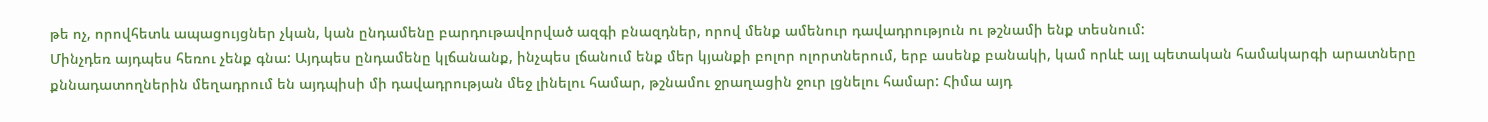թե ոչ, որովհետև ապացույցներ չկան, կան ընդամենը բարդութավորված ազգի բնազդներ, որով մենք ամենուր դավադրություն ու թշնամի ենք տեսնում:
Մինչդեռ այդպես հեռու չենք գնա: Այդպես ընդամենը կլճանանք, ինչպես լճանում ենք մեր կյանքի բոլոր ոլորտներում, երբ ասենք բանակի, կամ որևէ այլ պետական համակարգի արատները քննադատողներին մեղադրում են այդպիսի մի դավադրության մեջ լինելու համար, թշնամու ջրաղացին ջուր լցնելու համար: Հիմա այդ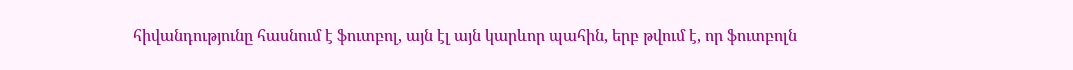հիվանդությունը հասնում է ֆուտբոլ, այն էլ այն կարևոր պահին, երբ թվում է, որ ֆուտբոլն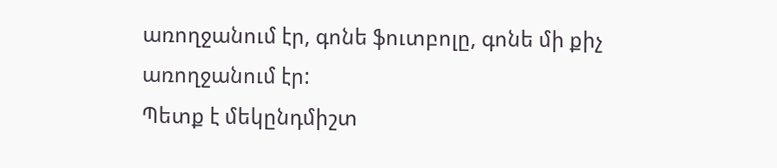առողջանում էր, գոնե ֆուտբոլը, գոնե մի քիչ առողջանում էր:
Պետք է մեկընդմիշտ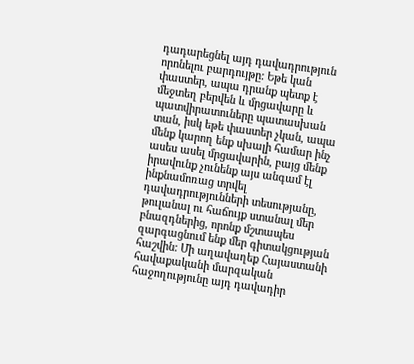դադարեցնել այդ դավադրություն որոնելու բարդույթը: Եթե կան փաստեր, ապա դրանք պետք է մեջտեղ բերվեն և մրցավարը և պատվիրատուները պատասխան տան, իսկ եթե փաստեր չկան, ապա մենք կարող ենք սխալի համար ինչ ասես ասել մրցավարին, բայց մենք իրավունք չունենք այս անգամ էլ ինքնամոռաց տրվել դավադրությունների տեսությանը, թուլանալ ու հաճույք ստանալ մեր բնազդներից, որոնք մշտապես զարգացնում ենք մեր գիտակցության հաշվին: Մի աղավաղեք Հայաստանի հավաքականի մարզական հաջողությունը այդ դավադիր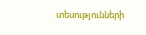տեսությունների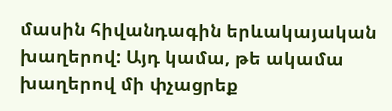մասին հիվանդագին երևակայական խաղերով: Այդ կամա, թե ակամա խաղերով մի փչացրեք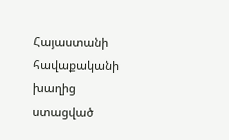Հայաստանի հավաքականի խաղից ստացված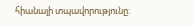հիանալի տպավորությունը: